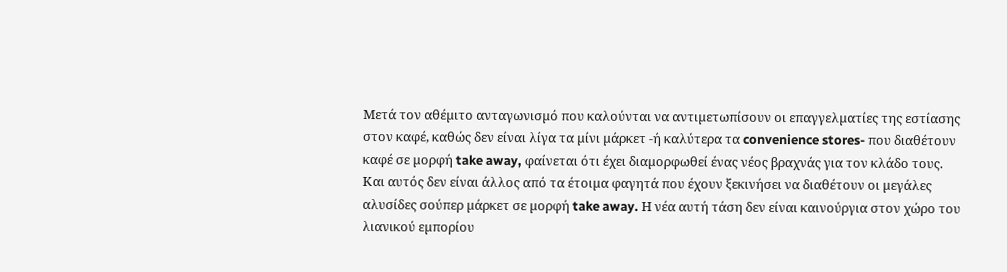Μετά τον αθέµιτο ανταγωνισµό που καλούνται να αντιµετωπίσουν οι επαγγελµατίες της εστίασης στον καφέ, καθώς δεν είναι λίγα τα µίνι µάρκετ -ή καλύτερα τα convenience stores- που διαθέτουν καφέ σε µορφή take away, φαίνεται ότι έχει διαµορφωθεί ένας νέος βραχνάς για τον κλάδο τους.
Και αυτός δεν είναι άλλος από τα έτοιµα φαγητά που έχουν ξεκινήσει να διαθέτουν οι µεγάλες αλυσίδες σούπερ µάρκετ σε µορφή take away. Η νέα αυτή τάση δεν είναι καινούργια στον χώρο του λιανικού εµπορίου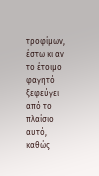τροφίµων, έστω κι αν το έτοιµο φαγητό ξεφεύγει από το πλαίσιο αυτό, καθώς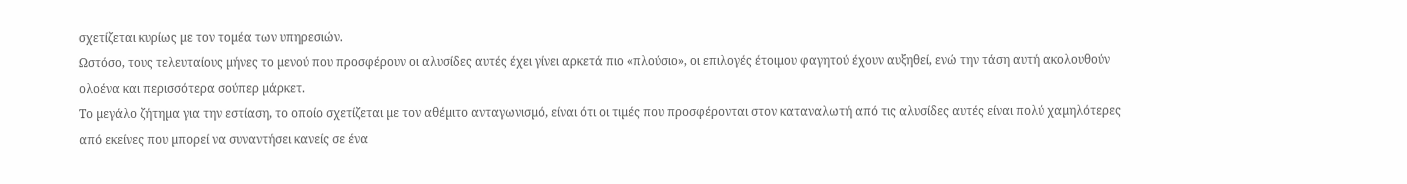σχετίζεται κυρίως µε τον τοµέα των υπηρεσιών.
Ωστόσο, τους τελευταίους µήνες το µενού που προσφέρουν οι αλυσίδες αυτές έχει γίνει αρκετά πιο «πλούσιο», οι επιλογές έτοιµου φαγητού έχουν αυξηθεί, ενώ την τάση αυτή ακολουθούν ολοένα και περισσότερα σούπερ µάρκετ.
Το µεγάλο ζήτηµα για την εστίαση, το οποίο σχετίζεται µε τον αθέµιτο ανταγωνισµό, είναι ότι οι τιµές που προσφέρονται στον καταναλωτή από τις αλυσίδες αυτές είναι πολύ χαµηλότερες από εκείνες που µπορεί να συναντήσει κανείς σε ένα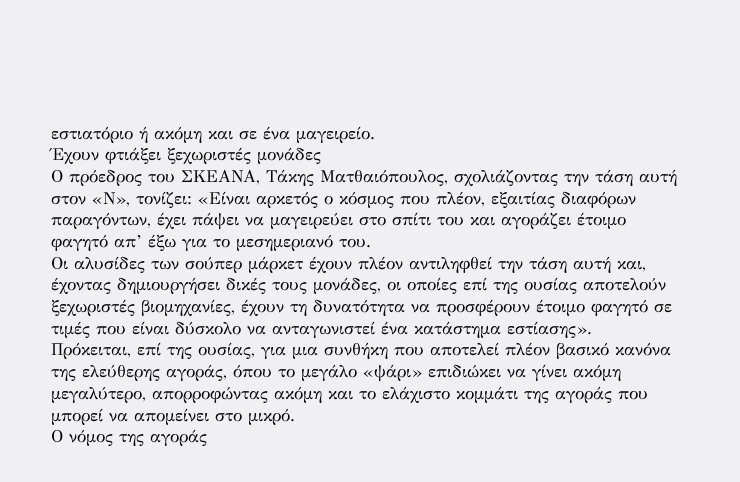εστιατόριο ή ακόµη και σε ένα µαγειρείο.
Έχουν φτιάξει ξεχωριστές µονάδες
Ο πρόεδρος του ΣΚΕΑΝΑ, Τάκης Ματθαιόπουλος, σχολιάζοντας την τάση αυτή στον «Ν», τονίζει: «Είναι αρκετός ο κόσµος που πλέον, εξαιτίας διαφόρων παραγόντων, έχει πάψει να µαγειρεύει στο σπίτι του και αγοράζει έτοιµο φαγητό απ’ έξω για το µεσηµεριανό του.
Οι αλυσίδες των σούπερ µάρκετ έχουν πλέον αντιληφθεί την τάση αυτή και, έχοντας δηµιουργήσει δικές τους µονάδες, οι οποίες επί της ουσίας αποτελούν ξεχωριστές βιοµηχανίες, έχουν τη δυνατότητα να προσφέρουν έτοιµο φαγητό σε τιµές που είναι δύσκολο να ανταγωνιστεί ένα κατάστηµα εστίασης».
Πρόκειται, επί της ουσίας, για µια συνθήκη που αποτελεί πλέον βασικό κανόνα της ελεύθερης αγοράς, όπου το µεγάλο «ψάρι» επιδιώκει να γίνει ακόµη µεγαλύτερο, απορροφώντας ακόµη και το ελάχιστο κοµµάτι της αγοράς που µπορεί να αποµείνει στο µικρό.
Ο νόµος της αγοράς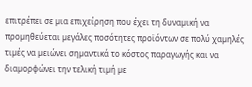επιτρέπει σε µια επιχείρηση που έχει τη δυναµική να προµηθεύεται µεγάλες ποσότητες προϊόντων σε πολύ χαµηλές τιµές να µειώνει σηµαντικά το κόστος παραγωγής και να διαµορφώνει την τελική τιµή µε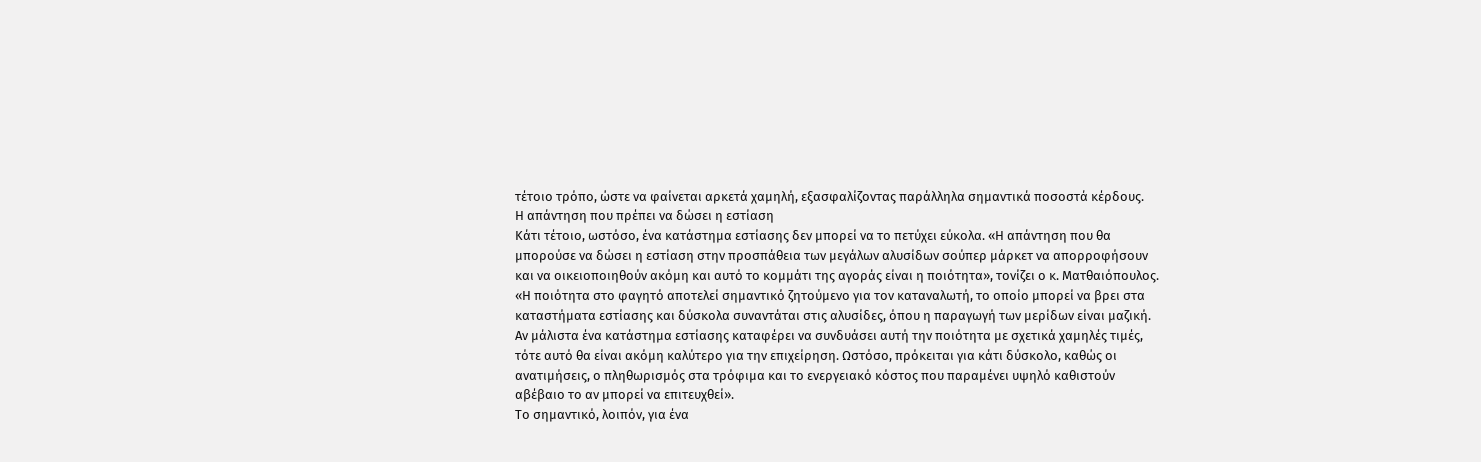τέτοιο τρόπο, ώστε να φαίνεται αρκετά χαµηλή, εξασφαλίζοντας παράλληλα σηµαντικά ποσοστά κέρδους.
Η απάντηση που πρέπει να δώσει η εστίαση
Κάτι τέτοιο, ωστόσο, ένα κατάστηµα εστίασης δεν µπορεί να το πετύχει εύκολα. «Η απάντηση που θα µπορούσε να δώσει η εστίαση στην προσπάθεια των µεγάλων αλυσίδων σούπερ µάρκετ να απορροφήσουν και να οικειοποιηθούν ακόµη και αυτό το κοµµάτι της αγοράς είναι η ποιότητα», τονίζει ο κ. Ματθαιόπουλος.
«Η ποιότητα στο φαγητό αποτελεί σηµαντικό ζητούµενο για τον καταναλωτή, το οποίο µπορεί να βρει στα καταστήµατα εστίασης και δύσκολα συναντάται στις αλυσίδες, όπου η παραγωγή των µερίδων είναι µαζική.
Αν µάλιστα ένα κατάστηµα εστίασης καταφέρει να συνδυάσει αυτή την ποιότητα µε σχετικά χαµηλές τιµές, τότε αυτό θα είναι ακόµη καλύτερο για την επιχείρηση. Ωστόσο, πρόκειται για κάτι δύσκολο, καθώς οι ανατιµήσεις, ο πληθωρισµός στα τρόφιµα και το ενεργειακό κόστος που παραµένει υψηλό καθιστούν αβέβαιο το αν µπορεί να επιτευχθεί».
Το σηµαντικό, λοιπόν, για ένα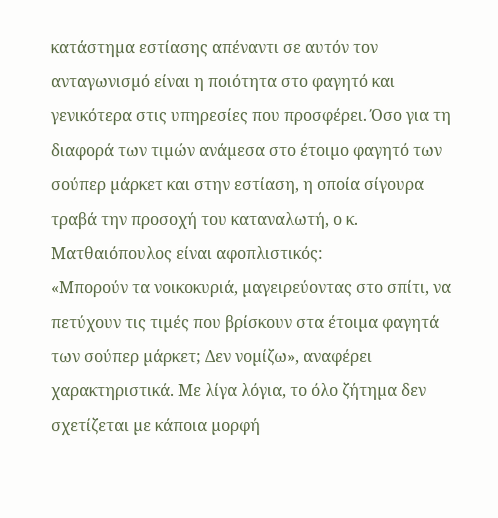κατάστηµα εστίασης απέναντι σε αυτόν τον ανταγωνισµό είναι η ποιότητα στο φαγητό και γενικότερα στις υπηρεσίες που προσφέρει. Όσο για τη διαφορά των τιµών ανάµεσα στο έτοιµο φαγητό των σούπερ µάρκετ και στην εστίαση, η οποία σίγουρα τραβά την προσοχή του καταναλωτή, ο κ. Ματθαιόπουλος είναι αφοπλιστικός:
«Μπορούν τα νοικοκυριά, µαγειρεύοντας στο σπίτι, να πετύχουν τις τιµές που βρίσκουν στα έτοιµα φαγητά των σούπερ µάρκετ; Δεν νοµίζω», αναφέρει χαρακτηριστικά. Με λίγα λόγια, το όλο ζήτηµα δεν σχετίζεται µε κάποια µορφή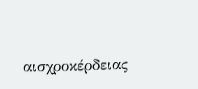αισχροκέρδειας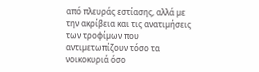από πλευράς εστίασης, αλλά µε την ακρίβεια και τις ανατιµήσεις των τροφίµων που αντιµετωπίζουν τόσο τα νοικοκυριά όσο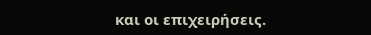και οι επιχειρήσεις.